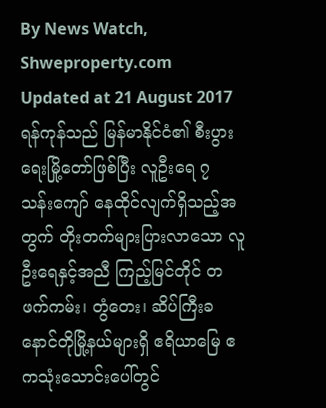By News Watch, Shweproperty.com
Updated at 21 August 2017
ရန်ကုန်သည် မြန်မာနိုင်ငံ၏ စီးပွားရေးမြို့တော်ဖြစ်ပြီး လူဦးရေ ၇ သန်းကျော် နေထိုင်လျက်ရှိသည့်အတွက် တိုးတက်များပြားလာသော လူဦးရေနှင့်အညီ ကြည့်မြင်တိုင် တဖက်ကမ်း၊ တွံတေး၊ ဆိပ်ကြီးခနောင်တိုမြို့နယ်များရှိ ဧရိယာမြေ ဧကသုံးသောင်းပေါ်တွင်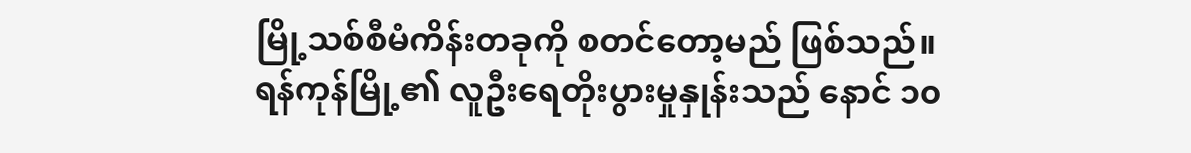မြို့သစ်စီမံကိန်းတခုကို စတင်တော့မည် ဖြစ်သည်။
ရန်ကုန်မြို့၏ လူဦးရေတိုးပွားမှုနှုန်းသည် နောင် ၁၀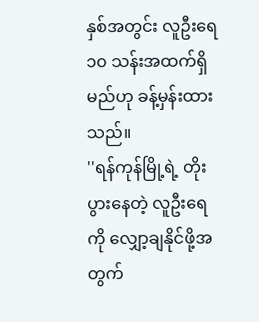နှစ်အတွင်း လူဦးရေ ၁၀ သန်းအထက်ရှိမည်ဟု ခန့်မှန်းထားသည်။
''ရန်ကုန်မြို့ရဲ့ တိုးပွားနေတဲ့ လူဦးရေကို လျှော့ချနိုင်ဖို့အတွက်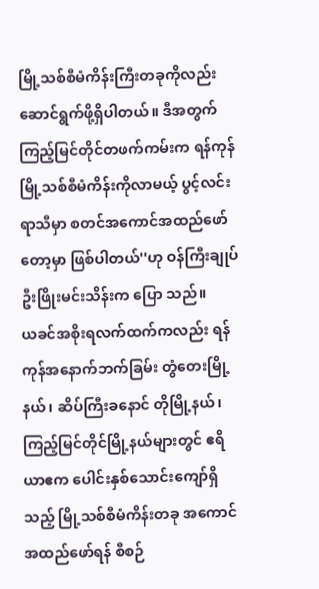မြို့သစ်စီမံကိန်းကြီးတခုကိုလည်း ဆောင်ရွက်ဖို့ရှိပါတယ်။ ဒီအတွက် ကြည့်မြင်တိုင်တဖက်ကမ်းက ရန်ကုန်မြို့သစ်စီမံကိန်းကိုလာမယ့် ပွင့်လင်းရာသီမှာ စတင်အကောင်အထည်ဖော်တော့မှာ ဖြစ်ပါတယ်''ဟု ဝန်ကြီးချုပ် ဦးဖြိုးမင်းသိန်းက ပြော သည်။
ယခင်အစိုးရလက်ထက်ကလည်း ရန်ကုန်အနောက်ဘက်ခြမ်း တွံတေးမြို့နယ်၊ ဆိပ်ကြီးခနောင် တိုမြို့နယ်၊ ကြည့်မြင်တိုင်မြို့နယ်များတွင် ဧရိယာဧက ပေါင်းနှစ်သောင်းကျော်ရှိသည့် မြို့သစ်စီမံကိန်းတခု အကောင် အထည်ဖော်ရန် စီစဉ်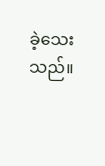ခဲ့သေးသည်။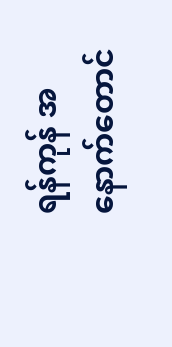ရန်ကုန် အနောက်တောင်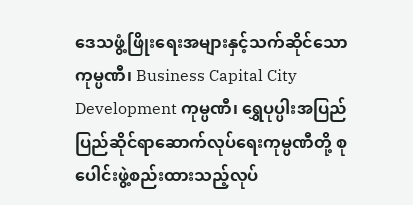ဒေသဖွံ့ဖြိုးရေးအများနှင့်သက်ဆိုင်သော ကုမ္ပဏီ၊ Business Capital City Development ကုမ္ပဏီ၊ ရွှေပုပ္ပါးအပြည်ပြည်ဆိုင်ရာဆောက်လုပ်ရေးကုမ္ပဏီတို့ စုပေါင်းဖွဲ့စည်းထားသည့်လုပ်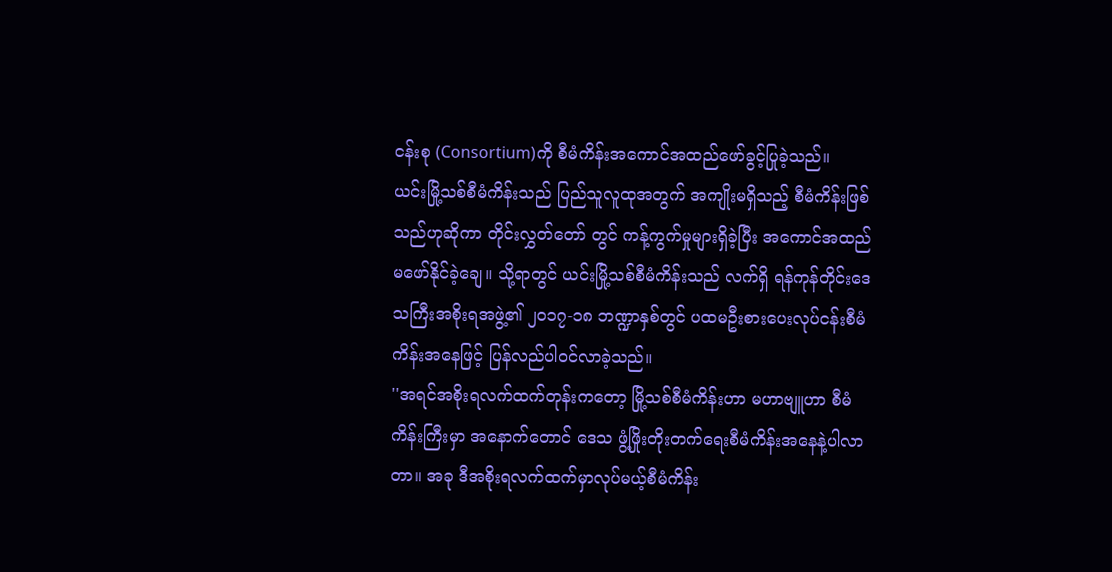ငန်းစု (Consortium)ကို စီမံကိန်းအကောင်အထည်ဖော်ခွင့်ပြုခဲ့သည်။
ယင်းမြို့သစ်စီမံကိန်းသည် ပြည်သူလူထုအတွက် အကျိုးမရှိသည့် စီမံကိန်းဖြစ်သည်ဟုဆိုကာ တိုင်းလွှတ်တော် တွင် ကန့်ကွက်မှုများရှိခဲ့ပြီး အကောင်အထည်မဖော်နိုင်ခဲ့ချေ။ သို့ရာတွင် ယင်းမြို့သစ်စီမံကိန်းသည် လက်ရှိ ရန်ကုန်တိုင်းဒေသကြီးအစိုးရအဖွဲ့၏ ၂၀၁၇-၁၈ ဘဏ္ဍာနှစ်တွင် ပထမဦးစားပေးလုပ်ငန်းစီမံကိန်းအနေဖြင့် ပြန်လည်ပါဝင်လာခဲ့သည်။
''အရင်အစိုးရလက်ထက်တုန်းကတော့ မြို့သစ်စီမံကိန်းဟာ မဟာဗျူဟာ စီမံကိန်းကြီးမှာ အနောက်တောင် ဒေသ ဖွံ့ဖြိုးတိုးတက်ရေးစီမံကိန်းအနေနဲ့ပါလာတာ။ အခု ဒီအစိုးရလက်ထက်မှာလုပ်မယ့်စီမံကိန်း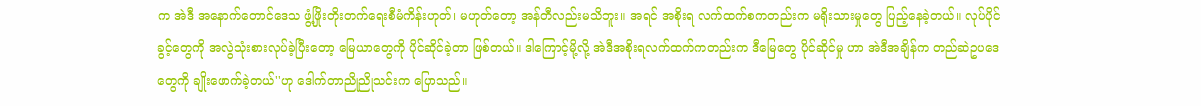က အဲဒီ အနောက်တောင်ဒေသ ဖွံ့ဖြိုးတိုးတက်ရေးစီမံကိန်းဟုတ်၊ မဟုတ်တော့ အန်တီလည်းမသိဘူး။ အရင် အစိုးရ လက်ထက်စကတည်းက မရိုးသားမှုတွေ ပြည့်နေခဲ့တယ်။ လုပ်ပိုင်ခွင့်တွေကို အလွဲသုံးစားလုပ်ခဲ့ပြီးတော့ မြေယာတွေကို ပိုင်ဆိုင်ခဲ့တာ ဖြစ်တယ်။ ဒါကြောင့်မို့လို့ အဲဒီအစိုးရလက်ထက်ကတည်းက ဒီမြေတွေ ပိုင်ဆိုင်မှု ဟာ အဲဒီအချိန်က တည်ဆဲဥပဒေတွေကို ချိုးဖောက်ခဲ့တယ်''ဟု ဒေါက်တာညိုညိုသင်းက ပြောသည်။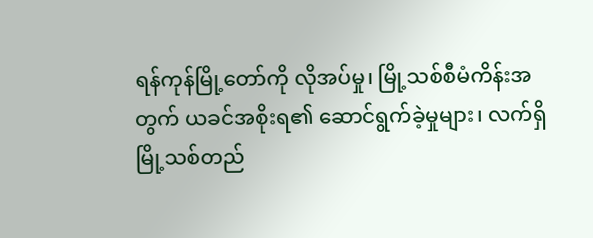ရန်ကုန်မြို့တော်ကို လိုအပ်မှု၊ မြို့သစ်စီမံကိန်းအတွက် ယခင်အစိုးရ၏ ဆောင်ရွက်ခဲ့မှုများ၊ လက်ရှိမြို့သစ်တည်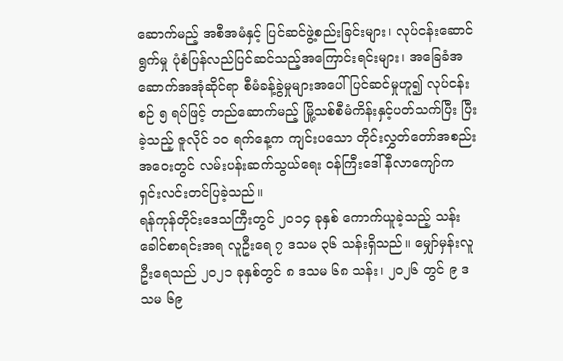ဆောက်မည့် အစီအမံနှင့် ပြင်ဆင်ဖွဲ့စည်းခြင်းများ၊ လုပ်ငန်းဆောင် ရွက်မှု ပုံစံပြန်လည်ပြင်ဆင်သည့်အကြောင်းရင်းများ၊ အခြေခံအဆောက်အအုံဆိုင်ရာ စီမံခန့်ခွဲမှုများအပေါ် ပြင်ဆင်မှုဟူ၍ လုပ်ငန်းစဉ် ၅ ရပ်ဖြင့် တည်ဆောက်မည့် မြို့သစ်စီမံကိန်းနှင့်ပတ်သက်ပြီး ပြီးခဲ့သည့် ဇူလိုင် ၁၀ ရက်နေ့က ကျင်းပသော တိုင်းလွှတ်တော်အစည်းအဝေးတွင် လမ်းပန်းဆက်သွယ်ရေး ဝန်ကြီးဒေါ်နီလာကျော်က ရှင်းလင်းတင်ပြခဲ့သည်။
ရန်ကုန်တိုင်းဒေသကြီးတွင် ၂၀၁၄ ခုနှစ် ကောက်ယူခဲ့သည့် သန်းခေါင်စာရင်းအရ လူဦးရေ ၇ ဒသမ ၃၆ သန်းရှိသည်။ မျှော်မှန်းလူဦးရေသည် ၂၀၂၁ ခုနှစ်တွင် ၈ ဒသမ ၆၈ သန်း၊ ၂၀၂၆ တွင် ၉ ဒသမ ၆၉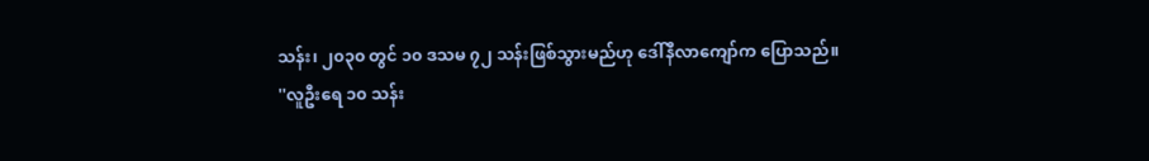သန်း၊ ၂၀၃၀ တွင် ၁၀ ဒသမ ၇၂ သန်းဖြစ်သွားမည်ဟု ဒေါ်နီလာကျော်က ပြောသည်။
''လူဦးရေ ၁၀ သန်း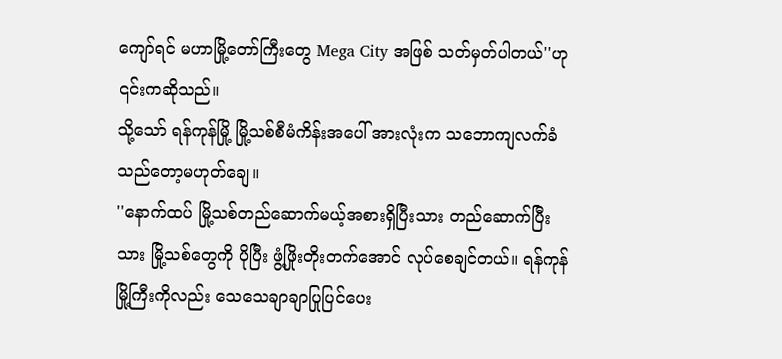ကျော်ရင် မဟာမြို့တော်ကြီးတွေ Mega City အဖြစ် သတ်မှတ်ပါတယ်''ဟု ၎င်းကဆိုသည်။
သို့သော် ရန်ကုန်မြို့ မြို့သစ်စီမံကိန်းအပေါ် အားလုံးက သဘောကျလက်ခံသည်တော့မဟုတ်ချေ။
''နောက်ထပ် မြို့သစ်တည်ဆောက်မယ့်အစားရှိပြီးသား တည်ဆောက်ပြီးသား မြို့သစ်တွေကို ပိုပြီး ဖွံ့ဖြိုးတိုးတက်အောင် လုပ်စေချင်တယ်။ ရန်ကုန်မြို့ကြီးကိုလည်း သေသေချာချာပြုပြင်ပေး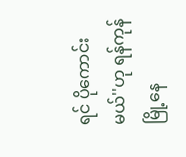ရင် ပိုကောင်း မယ်''ဟု ရန်ကုန်မြို့နေ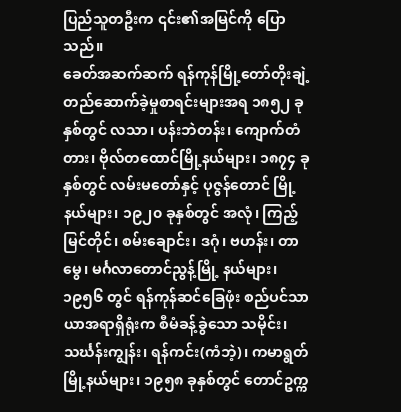ပြည်သူတဦးက ၎င်း၏အမြင်ကို ပြောသည်။
ခေတ်အဆက်ဆက် ရန်ကုန်မြို့တော်တိုးချဲ့တည်ဆောက်ခဲ့မှုစာရင်းများအရ ၁၈၅၂ ခုနှစ်တွင် လသာ၊ ပန်းဘဲတန်း၊ ကျောက်တံတား၊ ဗိုလ်တထောင်မြို့နယ်များ၊ ၁၈၇၄ ခုနှစ်တွင် လမ်းမတော်နှင့် ပုဇွန်တောင် မြို့နယ်များ၊ ၁၉၂၀ ခုနှစ်တွင် အလုံ၊ ကြည့်မြင်တိုင်၊ စမ်းချောင်း၊ ဒဂုံ၊ ဗဟန်း၊ တာမွေ၊ မင်္ဂလာတောင်ညွန့်မြို့ နယ်များ၊ ၁၉၅၆ တွင် ရန်ကုန်ဆင်ခြေဖုံး စည်ပင်သာယာအရာရှိရုံးက စီမံခန့်ခွဲသော သမိုင်း၊ သင်္ဃန်းကျွန်း၊ ရန်ကင်း(ကံဘဲ့)၊ ကမာရွတ်မြို့နယ်များ၊ ၁၉၅၈ ခုနှစ်တွင် တောင်ဥက္က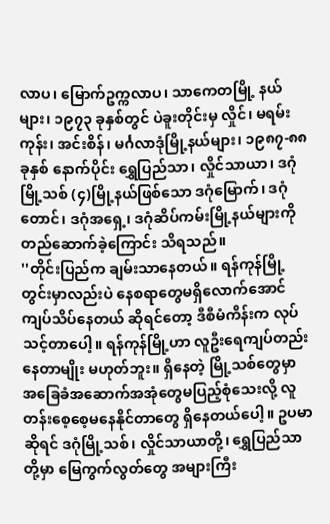လာပ၊ မြောက်ဥက္ကလာပ၊ သာကေတမြို့ နယ်များ၊ ၁၉၇၃ ခုနှစ်တွင် ပဲခူးတိုင်းမှ လှိုင်၊ မရမ်းကုန်း၊ အင်းစိန်၊ မင်္ဂလာဒုံမြို့နယ်များ၊ ၁၉၈၇-၈၈ ခုနှစ် နောက်ပိုင်း ရွှေပြည်သာ၊ လှိုင်သာယာ၊ ဒဂုံမြို့သစ် (၄)မြို့နယ်ဖြစ်သော ဒဂုံမြောက်၊ ဒဂုံတောင်၊ ဒဂုံအရှေ့၊ ဒဂုံဆိပ်ကမ်းမြို့နယ်များကို တည်ဆောက်ခဲ့ကြောင်း သိရသည်။
''တိုင်းပြည်က ချမ်းသာနေတယ်။ ရန်ကုန်မြို့တွင်းမှာလည်းပဲ နေစရာတွေမရှိလောက်အောင် ကျပ်သိပ်နေတယ် ဆိုရင်တော့ ဒီစီမံကိန်းက လုပ်သင့်တာပေါ့။ ရန်ကုန်မြို့ဟာ လူဦးရေကျပ်တည်းနေတာမျိုး မဟုတ်ဘူး။ ရှိနေတဲ့ မြို့သစ်တွေမှာ အခြေခံအဆောက်အအုံတွေမပြည့်စုံသေးလို့ လူတန်းစေ့စေ့မနေနိုင်တာတွေ ရှိနေတယ်ပေါ့။ ဥပမာဆိုရင် ဒဂုံမြို့သစ်၊ လှိုင်သာယာတို့၊ ရွှေပြည်သာတို့မှာ မြေကွက်လွတ်တွေ အများကြီး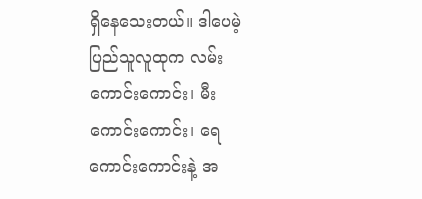ရှိနေသေးတယ်။ ဒါပေမဲ့ ပြည်သူလူထုက လမ်းကောင်းကောင်း၊ မီးကောင်းကောင်း၊ ရေကောင်းကောင်းနဲ့ အ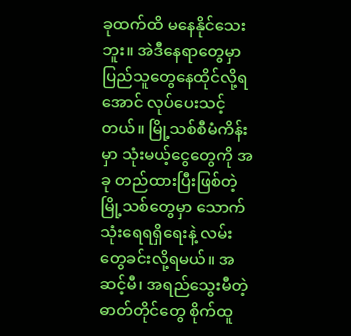ခုထက်ထိ မနေနိုင်သေးဘူး။ အဲဒီနေရာတွေမှာ ပြည်သူတွေနေထိုင်လို့ရအောင် လုပ်ပေးသင့်တယ်။ မြို့သစ်စီမံကိန်းမှာ သုံးမယ့်ငွေတွေကို အခု တည်ထားပြီးဖြစ်တဲ့ မြို့သစ်တွေမှာ သောက်သုံးရေရရှိရေးနဲ့ လမ်းတွေခင်းလို့ရမယ်။ အဆင့်မီ၊ အရည်သွေးမီတဲ့ ဓာတ်တိုင်တွေ စိုက်ထူ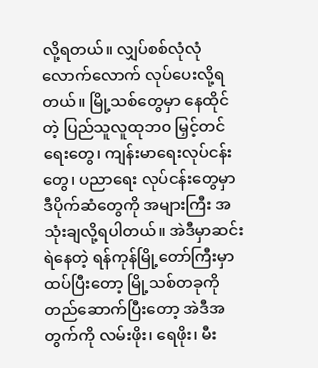လို့ရတယ်။ လျှပ်စစ်လုံလုံလောက်လောက် လုပ်ပေးလို့ရ တယ်။ မြို့သစ်တွေမှာ နေထိုင်တဲ့ ပြည်သူလူထုဘ၀ မြှင့်တင်ရေးတွေ၊ ကျန်းမာရေးလုပ်ငန်းတွေ၊ ပညာရေး လုပ်ငန်းတွေမှာ ဒီပိုက်ဆံတွေကို အများကြီး အသုံးချလို့ရပါတယ်။ အဲဒီမှာဆင်းရဲနေတဲ့ ရန်ကုန်မြို့တော်ကြီးမှာ ထပ်ပြီးတော့ မြို့သစ်တခုကိုတည်ဆောက်ပြီးတော့ အဲဒီအတွက်ကို လမ်းဖိုး၊ ရေဖိုး၊ မီး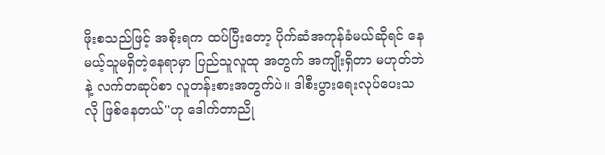ဖိုးစသည်ဖြင့် အစိုးရက ထပ်ပြီးတော့ ပိုက်ဆံအကုန်ခံမယ်ဆိုရင် နေမယ့်သူမရှိတဲ့နေရာမှာ ပြည်သူလူထု အတွက် အကျိုးရှိတာ မဟုတ်ဘဲနဲ့ လက်တဆုပ်စာ လူတန်းစားအတွက်ပဲ။ ဒါစီးပွားရေးလုပ်ပေးသလို ဖြစ်နေတယ်''ဟု ဒေါက်တာညို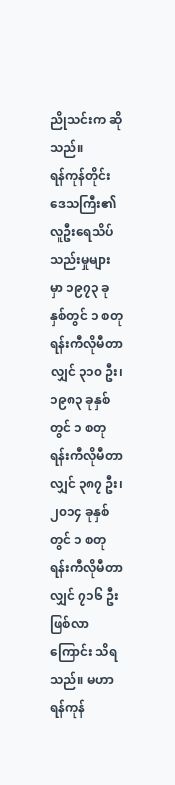ညိုသင်းက ဆိုသည်။
ရန်ကုန်တိုင်းဒေသကြီး၏ လူဦးရေသိပ်သည်းမှုများမှာ ၁၉၇၃ ခုနှစ်တွင် ၁ စတုရန်းကီလိုမီတာလျှင် ၃၁၀ ဦး၊ ၁၉၈၃ ခုနှစ်တွင် ၁ စတုရန်းကီလိုမီတာလျှင် ၃၈၇ ဦး၊ ၂၀၁၄ ခုနှစ်တွင် ၁ စတုရန်းကီလိုမီတာလျှင် ၇၁၆ ဦး ဖြစ်လာကြောင်း သိရသည်။ မဟာရန်ကုန်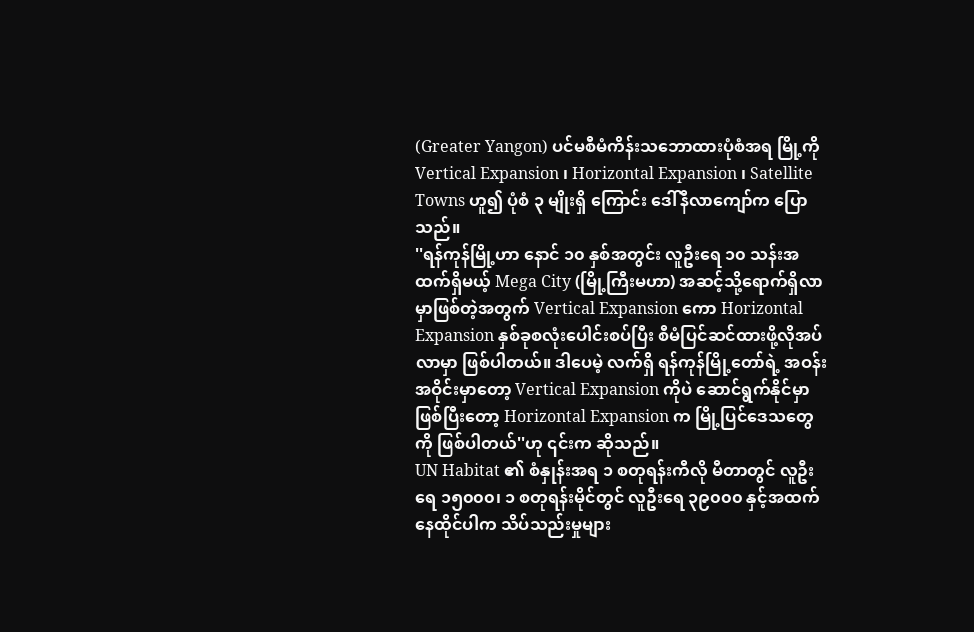(Greater Yangon) ပင်မစီမံကိန်းသဘောထားပုံစံအရ မြို့ကို Vertical Expansion ၊ Horizontal Expansion ၊ Satellite Towns ဟူ၍ ပုံစံ ၃ မျိုးရှိ ကြောင်း ဒေါ်နီလာကျော်က ပြောသည်။
''ရန်ကုန်မြို့ဟာ နောင် ၁၀ နှစ်အတွင်း လူဦးရေ ၁၀ သန်းအထက်ရှိမယ့် Mega City (မြို့ကြီးမဟာ) အဆင့်သို့ရောက်ရှိလာမှာဖြစ်တဲ့အတွက် Vertical Expansion ကော Horizontal Expansion နှစ်ခုစလုံးပေါင်းစပ်ပြီး စီမံပြင်ဆင်ထားဖို့လိုအပ်လာမှာ ဖြစ်ပါတယ်။ ဒါပေမဲ့ လက်ရှိ ရန်ကုန်မြို့တော်ရဲ့ အဝန်းအဝိုင်းမှာတော့ Vertical Expansion ကိုပဲ ဆောင်ရွက်နိုင်မှာဖြစ်ပြီးတော့ Horizontal Expansion က မြို့ပြင်ဒေသတွေကို ဖြစ်ပါတယ်''ဟု ၎င်းက ဆိုသည်။
UN Habitat ၏ စံနှုန်းအရ ၁ စတုရန်းကီလို မီတာတွင် လူဦးရေ ၁၅၀၀၀၊ ၁ စတုရန်းမိုင်တွင် လူဦးရေ ၃၉၀၀၀ နှင့်အထက်နေထိုင်ပါက သိပ်သည်းမှုများ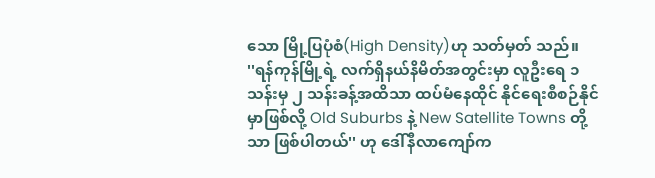သော မြို့ပြပုံစံ(High Density)ဟု သတ်မှတ် သည်။
''ရန်ကုန်မြို့ရဲ့ လက်ရှိနယ်နိမိတ်အတွင်းမှာ လူဦးရေ ၁ သန်းမှ ၂ သန်းခန့်အထိသာ ထပ်မံနေထိုင် နိုင်ရေးစီစဉ်နိုင်မှာဖြစ်လို့ Old Suburbs နဲ့ New Satellite Towns တို့သာ ဖြစ်ပါတယ်'' ဟု ဒေါ်နီလာကျော်က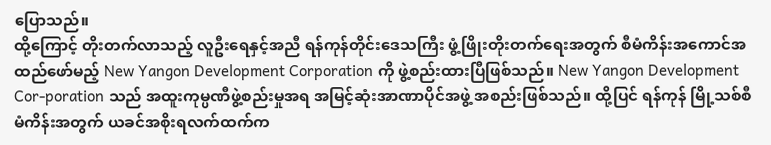ပြောသည်။
ထို့ကြောင့် တိုးတက်လာသည့် လူဦးရေနှင့်အညီ ရန်ကုန်တိုင်းဒေသကြီး ဖွံ့ဖြိုးတိုးတက်ရေးအတွက် စီမံကိန်းအကောင်အထည်ဖော်မည့် New Yangon Development Corporation ကို ဖွဲ့စည်းထားပြီဖြစ်သည်။ New Yangon Development Cor-poration သည် အထူးကုမ္ပဏီဖွဲ့စည်းမှုအရ အမြင့်ဆုံးအာဏာပိုင်အဖွဲ့ အစည်းဖြစ်သည်။ ထို့ပြင် ရန်ကုန် မြို့သစ်စီမံကိန်းအတွက် ယခင်အစိုးရလက်ထက်က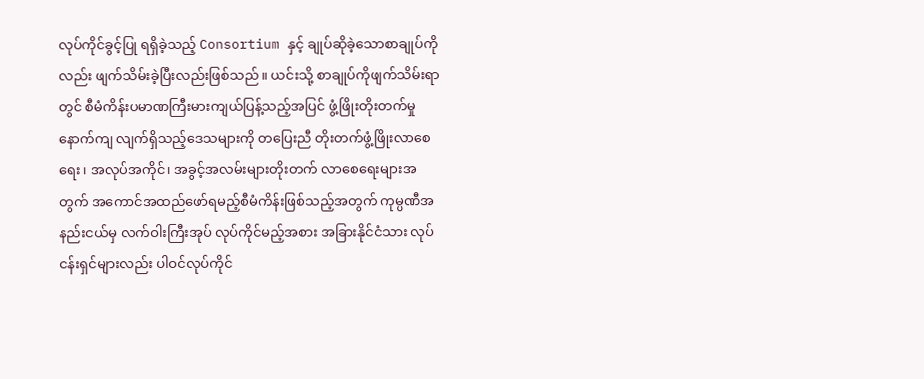လုပ်ကိုင်ခွင့်ပြု ရရှိခဲ့သည့် Consortium နှင့် ချုပ်ဆိုခဲ့သောစာချုပ်ကိုလည်း ဖျက်သိမ်းခဲ့ပြီးလည်းဖြစ်သည်။ ယင်းသို့ စာချုပ်ကိုဖျက်သိမ်းရာတွင် စီမံကိန်းပမာဏကြီးမားကျယ်ပြန့်သည့်အပြင် ဖွံ့ဖြိုးတိုးတက်မှုနောက်ကျ လျက်ရှိသည့်ဒေသများကို တပြေးညီ တိုးတက်ဖွံ့ဖြိုးလာစေရေး၊ အလုပ်အကိုင်၊ အခွင့်အလမ်းများတိုးတက် လာစေရေးများအတွက် အကောင်အထည်ဖော်ရမည့်စီမံကိန်းဖြစ်သည့်အတွက် ကုမ္ပဏီအနည်းငယ်မှ လက်ဝါးကြီးအုပ် လုပ်ကိုင်မည့်အစား အခြားနိုင်ငံသား လုပ်ငန်းရှင်များလည်း ပါဝင်လုပ်ကိုင်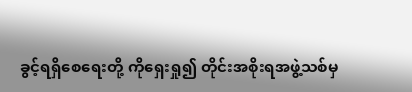ခွင့်ရရှိစေရေးတို့ ကိုရှေးရှု၍ တိုင်းအစိုးရအဖွဲ့သစ်မှ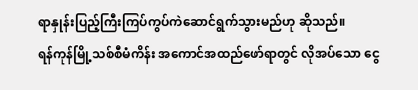ရာနှုန်းပြည့်ကြီးကြပ်ကွပ်ကဲဆောင်ရွက်သွားမည်ဟု ဆိုသည်။
ရန်ကုန်မြို့သစ်စီမံကိန်း အကောင်အထည်ဖော်ရာတွင် လိုအပ်သော ငွေ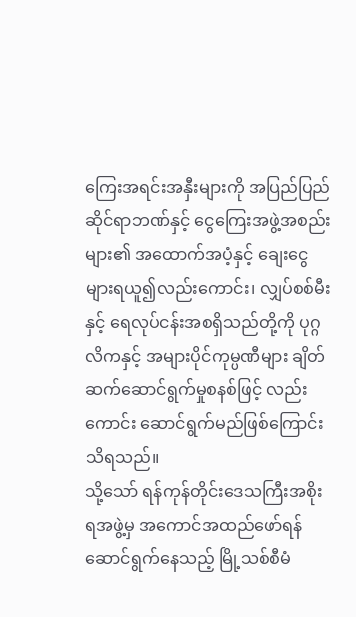ကြေးအရင်းအနှီးများကို အပြည်ပြည် ဆိုင်ရာဘဏ်နှင့် ငွေကြေးအဖွဲ့အစည်းများ၏ အထောက်အပံ့နှင့် ချေးငွေများရယူ၍လည်းကောင်း၊ လျှပ်စစ်မီး နှင့် ရေလုပ်ငန်းအစရှိသည်တို့ကို ပုဂ္ဂလိကနှင့် အများပိုင်ကုမ္ပဏီများ ချိတ်ဆက်ဆောင်ရွက်မှုစနစ်ဖြင့် လည်းကောင်း ဆောင်ရွက်မည်ဖြစ်ကြောင်း သိရသည်။
သို့သော် ရန်ကုန်တိုင်းဒေသကြီးအစိုးရအဖွဲ့မှ အကောင်အထည်ဖော်ရန် ဆောင်ရွက်နေသည့် မြို့သစ်စီမံ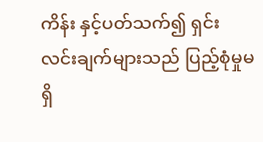ကိန်း နှင့်ပတ်သက်၍ ရှင်းလင်းချက်များသည် ပြည့်စုံမှုမရှိ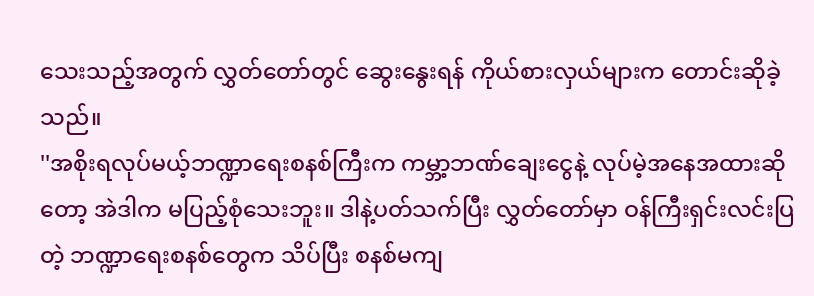သေးသည့်အတွက် လွှတ်တော်တွင် ဆွေးနွေးရန် ကိုယ်စားလှယ်များက တောင်းဆိုခဲ့သည်။
''အစိုးရလုပ်မယ့်ဘဏ္ဍာရေးစနစ်ကြီးက ကမ္ဘာ့ဘဏ်ချေးငွေနဲ့ လုပ်မဲ့အနေအထားဆိုတော့ အဲဒါက မပြည့်စုံသေးဘူး။ ဒါနဲ့ပတ်သက်ပြီး လွှတ်တော်မှာ ဝန်ကြီးရှင်းလင်းပြတဲ့ ဘဏ္ဍာရေးစနစ်တွေက သိပ်ပြီး စနစ်မကျ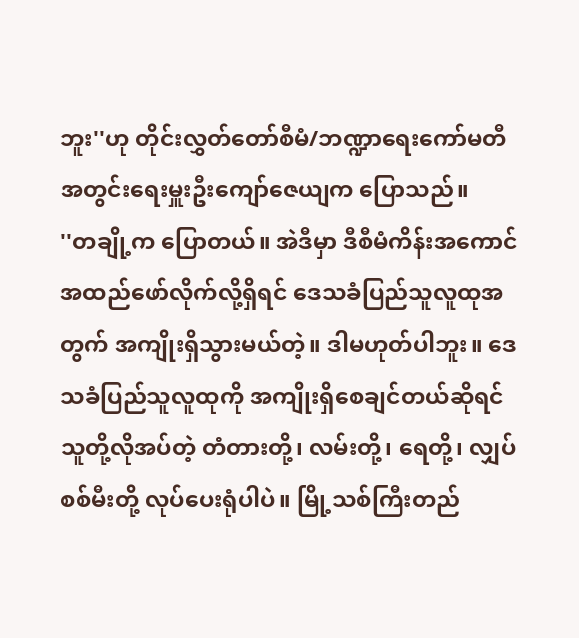ဘူး''ဟု တိုင်းလွှတ်တော်စီမံ/ဘဏ္ဍာရေးကော်မတီအတွင်းရေးမှူးဦးကျော်ဇေယျက ပြောသည်။
''တချို့က ပြောတယ်။ အဲဒီမှာ ဒီစီမံကိန်းအကောင်အထည်ဖော်လိုက်လို့ရှိရင် ဒေသခံပြည်သူလူထုအတွက် အကျိုးရှိသွားမယ်တဲ့။ ဒါမဟုတ်ပါဘူး။ ဒေသခံပြည်သူလူထုကို အကျိုးရှိစေချင်တယ်ဆိုရင် သူတို့လိုအပ်တဲ့ တံတားတို့၊ လမ်းတို့၊ ရေတို့၊ လျှပ်စစ်မီးတို့ လုပ်ပေးရုံပါပဲ။ မြို့သစ်ကြီးတည်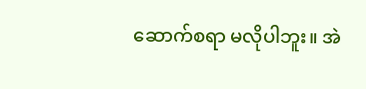ဆောက်စရာ မလိုပါဘူး။ အဲ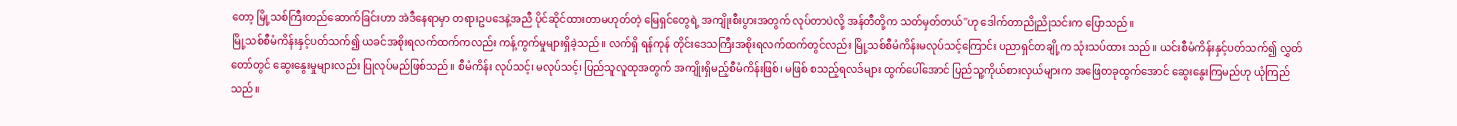တော့ မြို့သစ်ကြီးတည်ဆောက်ခြင်းဟာ အဲဒီနေရာမှာ တရားဥပဒေနဲ့အညီ ပိုင်ဆိုင်ထားတာမဟုတ်တဲ့ မြေရှင်တွေရဲ့ အကျိုးစီးပွားအတွက် လုပ်တာပဲလို့ အန်တီတို့က သတ်မှတ်တယ်''ဟု ဒေါက်တာညိုညိုသင်းက ပြောသည်။
မြို့သစ်စီမံကိန်းနှင့်ပတ်သက်၍ ယခင်အစိုးရလက်ထက်ကလည်း ကန့်ကွက်မှုများရှိခဲ့သည်။ လက်ရှိ ရန်ကုန် တိုင်းဒေသကြီးအစိုးရလက်ထက်တွင်လည်း မြို့သစ်စီမံကိန်းမလုပ်သင့်ကြောင်း ပညာရှင်တချို့က သုံးသပ်ထား သည်။ ယင်းစီမံကိန်းနှင့်ပတ်သက်၍ လွှတ်တော်တွင် ဆွေးနွေးမှုများလည်း ပြုလုပ်မည်ဖြစ်သည်။ စီမံကိန်း လုပ်သင့်၊ မလုပ်သင့်၊ ပြည်သူလူထုအတွက် အကျိုးရှိမည့်စီမံကိန်းဖြစ်၊ မဖြစ် စသည့်ရလဒ်များ ထွက်ပေါ်အောင် ပြည်သူ့ကိုယ်စားလှယ်များက အဖြေတခုထွက်အောင် ဆွေးနွေးကြမည်ဟု ယုံကြည်သည်။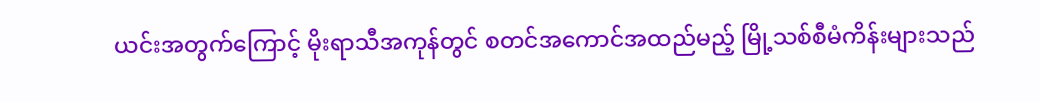ယင်းအတွက်ကြောင့် မိုးရာသီအကုန်တွင် စတင်အကောင်အထည်မည့် မြို့သစ်စီမံကိန်းများသည်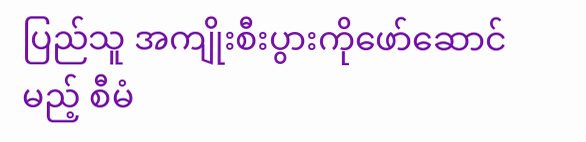ပြည်သူ အကျိုးစီးပွားကိုဖော်ဆောင်မည့် စီမံ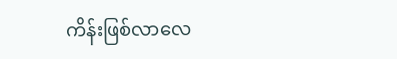ကိန်းဖြစ်လာလေ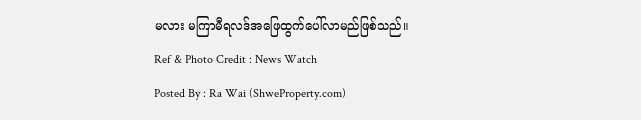မလား မကြာမီရလဒ်အဖြေထွက်ပေါ်လာမည်ဖြစ်သည်။
Ref & Photo Credit : News Watch
Posted By : Ra Wai (ShweProperty.com)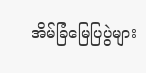အိမ်ခြံမြေပြပွဲများ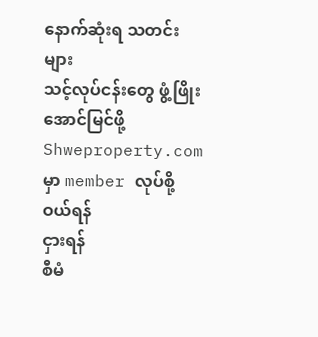နောက်ဆုံးရ သတင်းများ
သင့်လုပ်ငန်းတွေ ဖွံ့ဖြိုး အောင်မြင်ဖို့ Shweproperty.com မှာ member လုပ်စို့
ဝယ်ရန်
ငှားရန်
စီမံ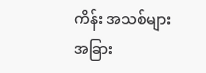ကိန်း အသစ်များ
အခြား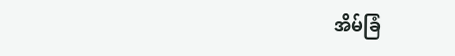အိမ်ခြံ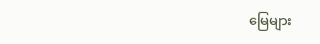မြေများ